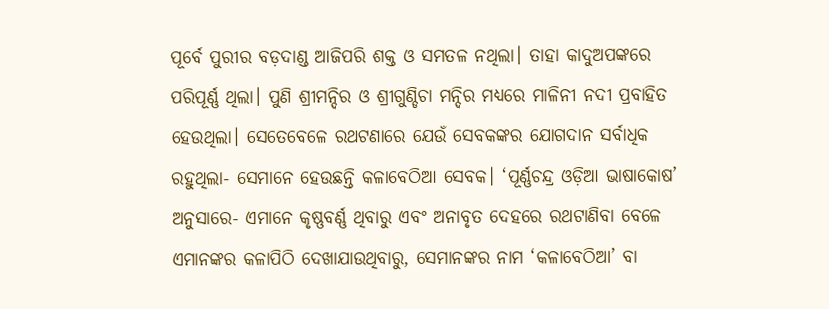ପୂର୍ବେ ପୁରୀର ବଡ଼ଦାଣ୍ଡ ଆଜିପରି ଶକ୍ତ ଓ ସମତଳ ନଥିଲା। ତାହା କାଦୁଅପଙ୍କରେ ପରିପୂର୍ଣ୍ଣ ଥିଲା। ପୁଣି ଶ୍ରୀମନ୍ଦିର ଓ ଶ୍ରୀଗୁଣ୍ଡିଚା ମନ୍ଦିର ମଧ୍ୟରେ ମାଳିନୀ ନଦୀ ପ୍ରବାହିତ ହେଉଥିଲା। ସେତେବେଳେ ରଥଟଣାରେ ଯେଉଁ ସେବକଙ୍କର ଯୋଗଦାନ ସର୍ବାଧିକ ରହୁଥିଲା- ସେମାନେ ହେଉଛନ୍ତି କଳାବେଠିଆ ସେବକ। ‘ପୂର୍ଣ୍ଣଚନ୍ଦ୍ର ଓଡ଼ିଆ ଭାଷାକୋଷ’ ଅନୁସାରେ- ଏମାନେ କୃଷ୍ଣବର୍ଣ୍ଣ ଥିବାରୁ ଏବଂ ଅନାବୃତ ଦେହରେ ରଥଟାଣିବା ବେଳେ ଏମାନଙ୍କର କଳାପିଠି ଦେଖାଯାଉଥିବାରୁ, ସେମାନଙ୍କର ନାମ ‘କଳାବେଠିଆ’ ବା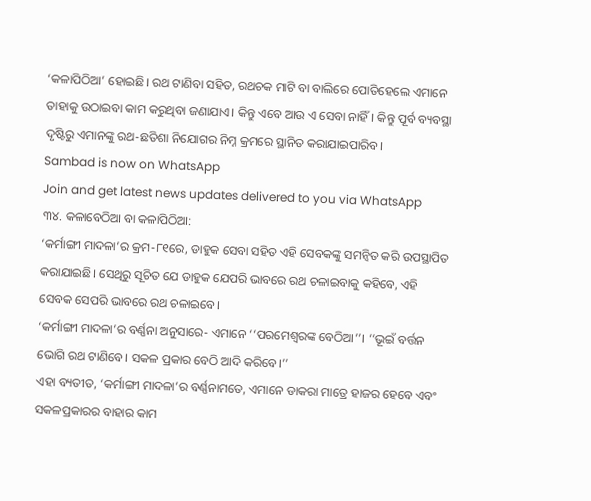‘କଳାପିଠିଆ’ ହୋଇଛି। ରଥ ଟାଣିବା ସହିତ, ରଥଚକ ମାଟି ବା ବାଲିରେ ପୋତିହେଲେ ଏମାନେ ତାହାକୁ ଉଠାଇବା କାମ କରୁଥିବା ଜଣାଯାଏ। କିନ୍ତୁ ଏବେ ଆଉ ଏ ସେବା ନାହିଁ। କିନ୍ତୁ ପୂର୍ବ ବ୍ୟବସ୍ଥା ଦୃଷ୍ଟିରୁ ଏମାନଙ୍କୁ ରଥ-ଛତିଶା ନିଯୋଗର ନିମ୍ନ କ୍ରମରେ ସ୍ଥାନିତ କରାଯାଇପାରିବ।
Sambad is now on WhatsApp
Join and get latest news updates delivered to you via WhatsApp
୩୪. କଳାବେଠିଆ ବା କଳାପିଠିଆ:
‘କର୍ମାଙ୍ଗୀ ମାଦଳା’ର କ୍ରମ-୮୧ରେ, ଡାହୁକ ସେବା ସହିତ ଏହି ସେବକଙ୍କୁ ସମନ୍ଵିତ କରି ଉପସ୍ଥାପିତ କରାଯାଇଛି। ସେଥିରୁ ସୂଚିତ ଯେ ଡାହୁକ ଯେପରି ଭାବରେ ରଥ ଚଳାଇବାକୁ କହିବେ, ଏହି ସେବକ ସେପରି ଭାବରେ ରଥ ଚଳାଇବେ।
‘କର୍ମାଙ୍ଗୀ ମାଦଳା’ର ବର୍ଣ୍ଣନା ଅନୁସାରେ- ଏମାନେ ‘‘ପରମେଶ୍ୱରଙ୍କ ବେଠିଆ’’। ‘‘ଭୂଇଁ ବର୍ତ୍ତନ ଭୋଗି ରଥ ଟାଣିବେ। ସକଳ ପ୍ରକାର ବେଠି ଆଦି କରିବେ।’’
ଏହା ବ୍ୟତୀତ, ‘କର୍ମାଙ୍ଗୀ ମାଦଳା’ର ବର୍ଣ୍ଣନାମତେ, ଏମାନେ ଡାକରା ମାତ୍ରେ ହାଜର ହେବେ ଏବଂ ସକଳପ୍ରକାରର ବାହାର କାମ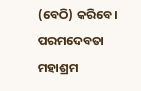(ବେଠି) କରିବେ। ପରମଦେବତା ମହାଶ୍ରମ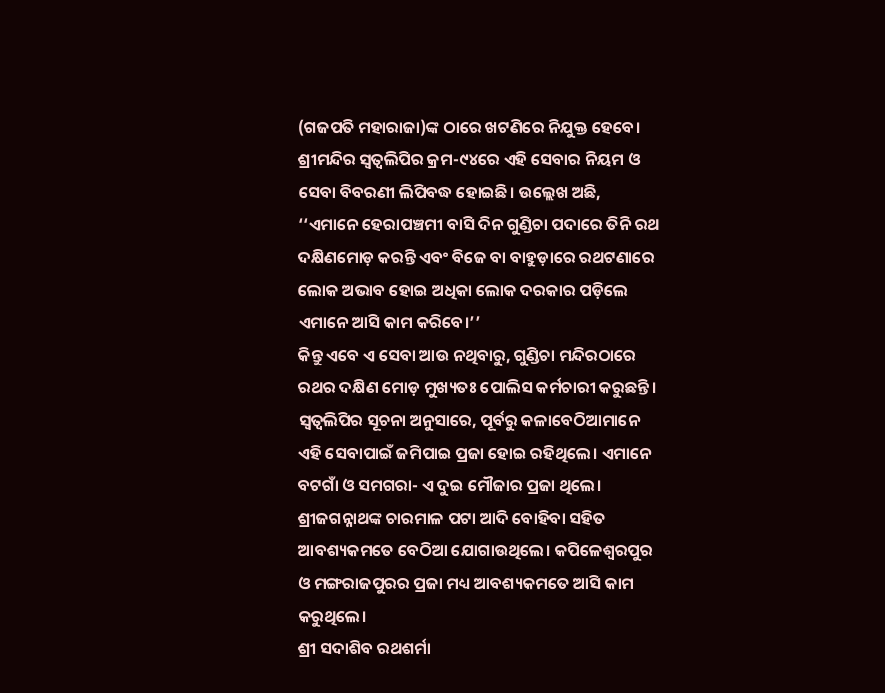(ଗଜପତି ମହାରାଜା)ଙ୍କ ଠାରେ ଖଟଣିରେ ନିଯୁକ୍ତ ହେବେ।
ଶ୍ରୀମନ୍ଦିର ସ୍ୱତ୍ଵଲିପିର କ୍ରମ-୯୪ରେ ଏହି ସେବାର ନିୟମ ଓ ସେବା ବିବରଣୀ ଲିପିବଦ୍ଧ ହୋଇଛି। ଉଲ୍ଲେଖ ଅଛି, ‘‘ଏମାନେ ହେରାପଞ୍ଚମୀ ବାସି ଦିନ ଗୁଣ୍ଡିଚା ପଦାରେ ତିନି ରଥ ଦକ୍ଷିଣମୋଡ଼ କରନ୍ତି ଏବଂ ବିଜେ ବା ବାହୁଡ଼ାରେ ରଥଟଣାରେ ଲୋକ ଅଭାବ ହୋଇ ଅଧିକା ଲୋକ ଦରକାର ପଡ଼ିଲେ ଏମାନେ ଆସି କାମ କରିବେ।’’
କିନ୍ତୁ ଏବେ ଏ ସେବା ଆଉ ନଥିବାରୁ, ଗୁଣ୍ଡିଚା ମନ୍ଦିରଠାରେ ରଥର ଦକ୍ଷିଣ ମୋଡ଼ ମୁଖ୍ୟତଃ ପୋଲିସ କର୍ମଚାରୀ କରୁଛନ୍ତି।
ସ୍ୱତ୍ଵଲିପିର ସୂଚନା ଅନୁସାରେ, ପୂର୍ବରୁ କଳାବେଠିଆମାନେ ଏହି ସେବାପାଇଁ ଜମିପାଇ ପ୍ରଜା ହୋଇ ରହିଥିଲେ। ଏମାନେ ବଟଗାଁ ଓ ସମଗରା- ଏ ଦୁଇ ମୌଜାର ପ୍ରଜା ଥିଲେ। ଶ୍ରୀଜଗନ୍ନାଥଙ୍କ ଚାରମାଳ ପଟା ଆଦି ବୋହିବା ସହିତ ଆବଶ୍ୟକମତେ ବେଠିଆ ଯୋଗାଉଥିଲେ। କପିଳେଶ୍ୱରପୁର ଓ ମଙ୍ଗରାଜପୁରର ପ୍ରଜା ମଧ୍ୟ ଆବଶ୍ୟକମତେ ଆସି କାମ କରୁଥିଲେ।
ଶ୍ରୀ ସଦାଶିବ ରଥଶର୍ମା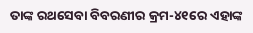ତାଙ୍କ ରଥସେବା ବିବରଣୀର କ୍ରମ-୪୧ରେ ଏହାଙ୍କ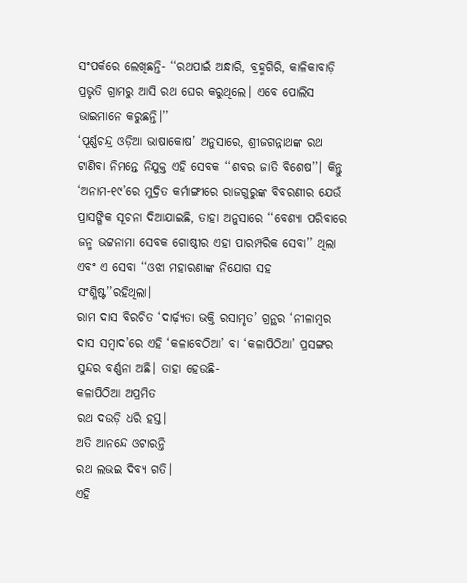ସଂପର୍କରେ ଲେଖିଛନ୍ତି- ‘‘ରଥପାଇଁ ଅନ୍ଧାରି, ବ୍ରହ୍ମଗିରି, କାଳିକାବାଡ଼ି ପ୍ରଭୃତି ଗ୍ରାମରୁ ଆସି ରଥ ଘେର କରୁଥିଲେ। ଏବେ ପୋଲିସ ଭାଇମାନେ କରୁଛନ୍ତି।’’
‘ପୂର୍ଣ୍ଣଚନ୍ଦ୍ର ଓଡ଼ିଆ ଭାଷାକୋଷ’ ଅନୁସାରେ, ଶ୍ରୀଜଗନ୍ନାଥଙ୍କ ରଥ ଟାଣିବା ନିମନ୍ତେ ନିଯୁକ୍ତ ଏହି ସେବକ ‘‘ଶବର ଜାତି ବିଶେଷ’’। କିନ୍ତୁ ‘ଅନାମ-୧୯’ରେ ମୁଦ୍ରିତ କର୍ମାଙ୍ଗୀରେ ରାଜଗୁରୁଙ୍କ ବିବରଣୀର ଯେଉଁ ପ୍ରାସଙ୍ଗିକ ସୂଚନା ଦିଆଯାଇଛି, ତାହା ଅନୁସାରେ ‘‘ବେଶ୍ୟା ପରିବାରେ ଜନ୍ମ ଭଟ୍ଟନାମା ସେବକ ଗୋଷ୍ଠୀର ଏହା ପାରମ୍ପରିକ ସେବା’’ ଥିଲା ଏବଂ ଏ ସେବା ‘‘ଓଝା ମହାରଣାଙ୍କ ନିଯୋଗ ସହ ସଂଶ୍ଳିଷ୍ଟ’’ରହିଥିଲା।
ରାମ ଦାସ ବିରଚିତ ‘ଦାର୍ଢ଼୍ୟତା ଭକ୍ତି ରସାମୃତ’ ଗ୍ରନ୍ଥର ‘ନୀଳାମ୍ବର ଦାସ ସମ୍ବାଦ’ରେ ଏହି ‘କଳାବେଠିଆ’ ବା ‘କଳାପିଠିଆ’ ପ୍ରସଙ୍ଗର ସୁନ୍ଦର ବର୍ଣ୍ଣନା ଅଛି। ତାହା ହେଉଛି-
କଳାପିଠିଆ ଅପ୍ରମିତ
ରଥ ଦଉଡ଼ି ଧରି ହସ୍ତ।
ଅତି ଆନନ୍ଦେ ଓଟାରନ୍ତି
ରଥ ଲଭଇ ଦିବ୍ୟ ଗତି।
ଏହି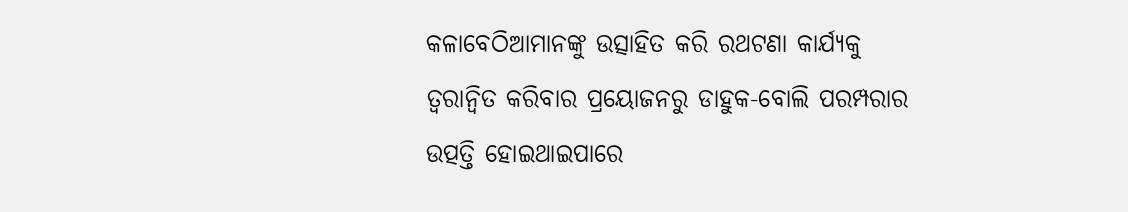କଳାବେଠିଆମାନଙ୍କୁ ଉତ୍ସାହିତ କରି ରଥଟଣା କାର୍ଯ୍ୟକୁ ତ୍ଵରାନ୍ଵିତ କରିବାର ପ୍ରୟୋଜନରୁ ଡାହୁକ-ବୋଲି ପରମ୍ପରାର ଉତ୍ପତ୍ତି ହୋଇଥାଇପାରେ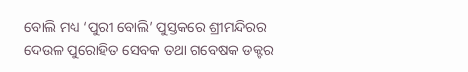ବୋଲି ମଧ୍ୟ ‘ପୁରୀ ବୋଲି’ ପୁସ୍ତକରେ ଶ୍ରୀମନ୍ଦିରର ଦେଉଳ ପୁରୋହିତ ସେବକ ତଥା ଗବେଷକ ଡକ୍ଟର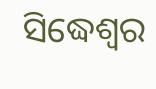ସିଦ୍ଧେଶ୍ୱର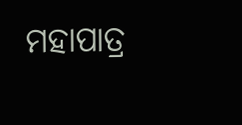ମହାପାତ୍ର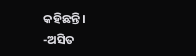କହିଛନ୍ତି।
-ଅସିତ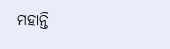ମହାନ୍ତି